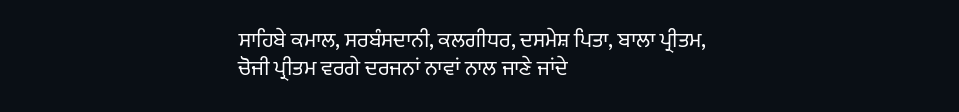ਸਾਹਿਬੇ ਕਮਾਲ, ਸਰਬੰਸਦਾਨੀ, ਕਲਗੀਧਰ, ਦਸਮੇਸ਼ ਪਿਤਾ, ਬਾਲਾ ਪ੍ਰੀਤਮ, ਚੋਜੀ ਪ੍ਰੀਤਮ ਵਰਗੇ ਦਰਜਨਾਂ ਨਾਵਾਂ ਨਾਲ ਜਾਣੇ ਜਾਂਦੇ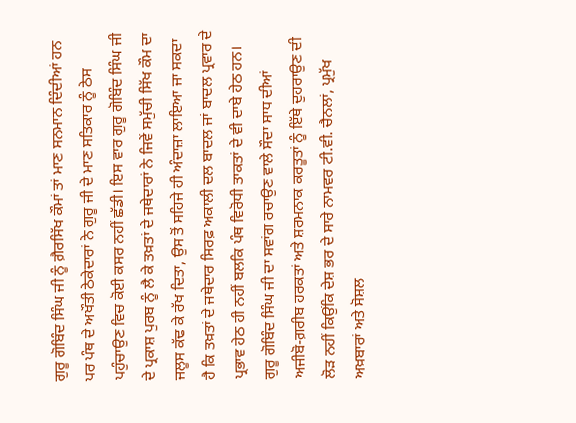ਗੁਰੂ ਗੋਬਿੰਦ ਸਿੰਘ ਜੀ ਨੂੰ ਗ਼ੈਰਸਿੱਖ ਕੌਮਾਂ ਤਾਂ ਮਾਣ ਸਨਮਾਨ ਦਿੰਦੀਆਂ ਹਨ ਪਰ ਪੰਥ ਦੇ ਅਖੌਤੀ ਠੇਕੇਦਾਰਾਂ ਨੇ ਗੁਰੂ ਜੀ ਦੇ ਮਾਣ ਸਤਿਕਾਰ ਨੂੰ ਠੇਸ ਪਹੁੰਚਾਉਣ ਵਿਚ ਕੋਈ ਕਸਰ ਨਹੀਂ ਛੱਡੀ। ਇਸ ਵਾਰ ਗੁਰੂ ਗੋਬਿੰਦ ਸਿੰਘ ਜੀ ਦੇ ਪ੍ਰਕਾਸ਼ ਪੁਰਬ ਨੂੰ ਲੈ ਕੇ ਤਖ਼ਤਾਂ ਦੇ ਜਥੇਦਾਰਾਂ ਨੇ ਜਿਵੇਂ ਸਮੁੱਚੀ ਸਿੱਖ ਕੌਮ ਦਾ ਜਲੂਸ ਕੱਢ ਕੇ ਰੱਖ ਦਿਤਾ, ਉਸ ਤੋਂ ਸਹਿਜੇ ਹੀ ਅੰਦਾਜ਼ਾ ਲਾਇਆ ਜਾ ਸਕਦਾ ਹੈ ਕਿ ਤਖ਼ਤਾਂ ਦੇ ਜਥੇਦਾਰ ਸਿਰਫ਼ ਅਕਾਲੀ ਦਲ ਬਾਦਲ ਜਾਂ ਬਾਦਲ ਪ੍ਰਵਾਰ ਦੇ ਪ੍ਰਭਾਵ ਹੇਠ ਹੀ ਨਹੀਂ ਬਲਕਿ ਪੰਥ ਵਿਰੋਧੀ ਤਾਕਤਾਂ ਦੇ ਵੀ ਦਾਬੇ ਹੇਠ ਹਨ। ਗੁਰੂ ਗੋਬਿੰਦ ਸਿੰਘ ਜੀ ਦਾ ਸਵਾਂਗ ਰਚਾਉਣ ਵਾਲੇ ਸੌਦਾ ਸਾਧ ਦੀਆਂ ਅਜੀਬੋ-ਗ਼ਰੀਬ ਹਰਕਤਾਂ ਅਤੇ ਸ਼ਰਮਨਾਕ ਕਰਤੂਤਾਂ ਨੂੰ ਇੱਥੇ ਦੁਹਰਾਉਣ ਦੀ ਲੋੜ ਨਹੀਂ ਕਿਉਂਕਿ ਦੇਸ਼ ਭਰ ਦੇ ਸਾਰੇ ਨਾਮਵਰ ਟੀ.ਵੀ. ਚੈਨਲਾਂ, ਪ੍ਰਮੁੱਖ ਅਖ਼ਬਾਰਾਂ ਅਤੇ ਸੋਸ਼ਲ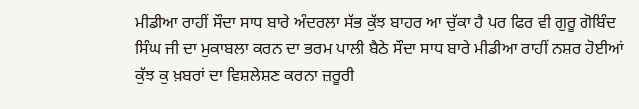ਮੀਡੀਆ ਰਾਹੀਂ ਸੌਦਾ ਸਾਧ ਬਾਰੇ ਅੰਦਰਲਾ ਸੱਭ ਕੁੱਝ ਬਾਹਰ ਆ ਚੁੱਕਾ ਹੈ ਪਰ ਫਿਰ ਵੀ ਗੁਰੂ ਗੋਬਿੰਦ ਸਿੰਘ ਜੀ ਦਾ ਮੁਕਾਬਲਾ ਕਰਨ ਦਾ ਭਰਮ ਪਾਲੀ ਬੈਠੇ ਸੌਦਾ ਸਾਧ ਬਾਰੇ ਮੀਡੀਆ ਰਾਹੀਂ ਨਸ਼ਰ ਹੋਈਆਂ ਕੁੱਝ ਕੁ ਖ਼ਬਰਾਂ ਦਾ ਵਿਸ਼ਲੇਸ਼ਣ ਕਰਨਾ ਜ਼ਰੂਰੀ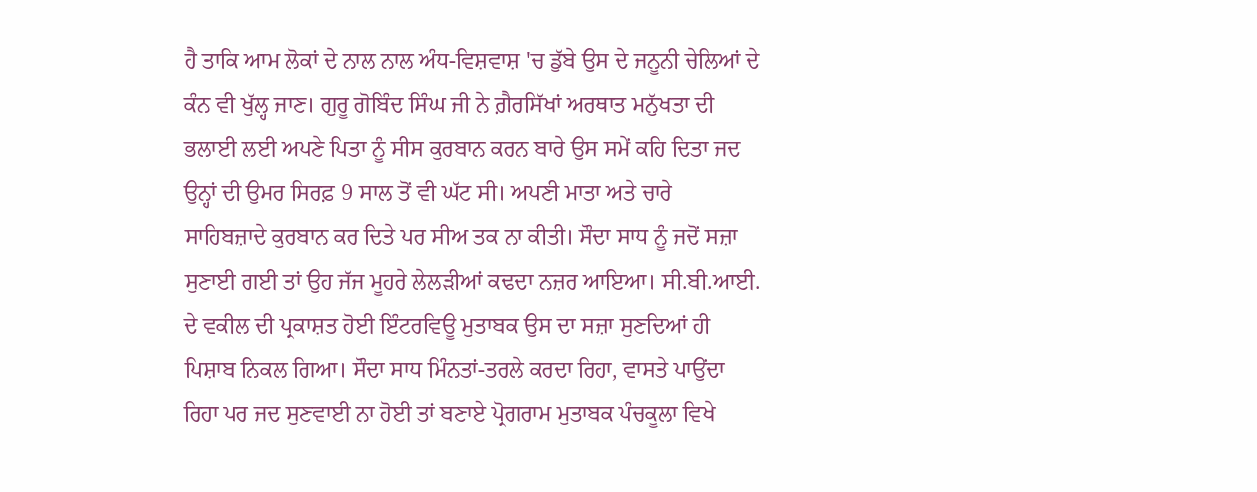ਹੈ ਤਾਕਿ ਆਮ ਲੋਕਾਂ ਦੇ ਨਾਲ ਨਾਲ ਅੰਧ-ਵਿਸ਼ਵਾਸ਼ 'ਚ ਡੁੱਬੇ ਉਸ ਦੇ ਜਨੂਨੀ ਚੇਲਿਆਂ ਦੇ ਕੰਨ ਵੀ ਖੁੱਲ੍ਹ ਜਾਣ। ਗੁਰੂ ਗੋਬਿੰਦ ਸਿੰਘ ਜੀ ਨੇ ਗ਼ੈਰਸਿੱਖਾਂ ਅਰਥਾਤ ਮਨੁੱਖਤਾ ਦੀ ਭਲਾਈ ਲਈ ਅਪਣੇ ਪਿਤਾ ਨੂੰ ਸੀਸ ਕੁਰਬਾਨ ਕਰਨ ਬਾਰੇ ਉਸ ਸਮੇਂ ਕਹਿ ਦਿਤਾ ਜਦ ਉਨ੍ਹਾਂ ਦੀ ਉਮਰ ਸਿਰਫ਼ 9 ਸਾਲ ਤੋਂ ਵੀ ਘੱਟ ਸੀ। ਅਪਣੀ ਮਾਤਾ ਅਤੇ ਚਾਰੇ ਸਾਹਿਬਜ਼ਾਦੇ ਕੁਰਬਾਨ ਕਰ ਦਿਤੇ ਪਰ ਸੀਅ ਤਕ ਨਾ ਕੀਤੀ। ਸੌਦਾ ਸਾਧ ਨੂੰ ਜਦੋਂ ਸਜ਼ਾ ਸੁਣਾਈ ਗਈ ਤਾਂ ਉਹ ਜੱਜ ਮੂਹਰੇ ਲੇਲੜੀਆਂ ਕਢਦਾ ਨਜ਼ਰ ਆਇਆ। ਸੀ.ਬੀ.ਆਈ. ਦੇ ਵਕੀਲ ਦੀ ਪ੍ਰਕਾਸ਼ਤ ਹੋਈ ਇੰਟਰਵਿਊ ਮੁਤਾਬਕ ਉਸ ਦਾ ਸਜ਼ਾ ਸੁਣਦਿਆਂ ਹੀ ਪਿਸ਼ਾਬ ਨਿਕਲ ਗਿਆ। ਸੌਦਾ ਸਾਧ ਮਿੰਨਤਾਂ-ਤਰਲੇ ਕਰਦਾ ਰਿਹਾ, ਵਾਸਤੇ ਪਾਉਂਦਾ ਰਿਹਾ ਪਰ ਜਦ ਸੁਣਵਾਈ ਨਾ ਹੋਈ ਤਾਂ ਬਣਾਏ ਪ੍ਰੋਗਰਾਮ ਮੁਤਾਬਕ ਪੰਚਕੂਲਾ ਵਿਖੇ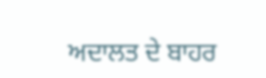ਅਦਾਲਤ ਦੇ ਬਾਹਰ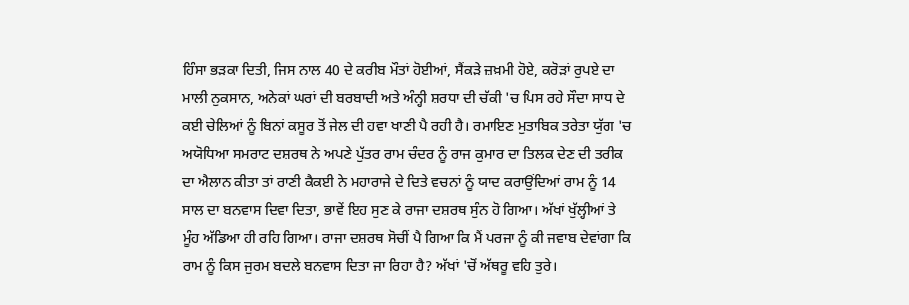ਹਿੰਸਾ ਭੜਕਾ ਦਿਤੀ, ਜਿਸ ਨਾਲ 40 ਦੇ ਕਰੀਬ ਮੌਤਾਂ ਹੋਈਆਂ, ਸੈਂਕੜੇ ਜ਼ਖ਼ਮੀ ਹੋਏ, ਕਰੋੜਾਂ ਰੁਪਏ ਦਾ ਮਾਲੀ ਨੁਕਸਾਨ, ਅਨੇਕਾਂ ਘਰਾਂ ਦੀ ਬਰਬਾਦੀ ਅਤੇ ਅੰਨ੍ਹੀ ਸ਼ਰਧਾ ਦੀ ਚੱਕੀ 'ਚ ਪਿਸ ਰਹੇ ਸੌਦਾ ਸਾਧ ਦੇ ਕਈ ਚੇਲਿਆਂ ਨੂੰ ਬਿਨਾਂ ਕਸੂਰ ਤੋਂ ਜੇਲ ਦੀ ਹਵਾ ਖਾਣੀ ਪੈ ਰਹੀ ਹੈ। ਰਮਾਇਣ ਮੁਤਾਬਿਕ ਤਰੇਤਾ ਯੁੱਗ 'ਚ ਅਯੋਧਿਆ ਸਮਰਾਟ ਦਸ਼ਰਥ ਨੇ ਅਪਣੇ ਪੁੱਤਰ ਰਾਮ ਚੰਦਰ ਨੂੰ ਰਾਜ ਕੁਮਾਰ ਦਾ ਤਿਲਕ ਦੇਣ ਦੀ ਤਰੀਕ ਦਾ ਐਲਾਨ ਕੀਤਾ ਤਾਂ ਰਾਣੀ ਕੈਕਈ ਨੇ ਮਹਾਰਾਜੇ ਦੇ ਦਿਤੇ ਵਚਨਾਂ ਨੂੰ ਯਾਦ ਕਰਾਉਂਦਿਆਂ ਰਾਮ ਨੂੰ 14 ਸਾਲ ਦਾ ਬਨਵਾਸ ਦਿਵਾ ਦਿਤਾ, ਭਾਵੇਂ ਇਹ ਸੁਣ ਕੇ ਰਾਜਾ ਦਸ਼ਰਥ ਸੁੰਨ ਹੋ ਗਿਆ। ਅੱਖਾਂ ਖੁੱਲ੍ਹੀਆਂ ਤੇ ਮੂੰਹ ਅੱਡਿਆ ਹੀ ਰਹਿ ਗਿਆ। ਰਾਜਾ ਦਸ਼ਰਥ ਸੋਚੀਂ ਪੈ ਗਿਆ ਕਿ ਮੈਂ ਪਰਜਾ ਨੂੰ ਕੀ ਜਵਾਬ ਦੇਵਾਂਗਾ ਕਿ ਰਾਮ ਨੂੰ ਕਿਸ ਜੁਰਮ ਬਦਲੇ ਬਨਵਾਸ ਦਿਤਾ ਜਾ ਰਿਹਾ ਹੈ? ਅੱਖਾਂ 'ਚੋਂ ਅੱਥਰੂ ਵਹਿ ਤੁਰੇ।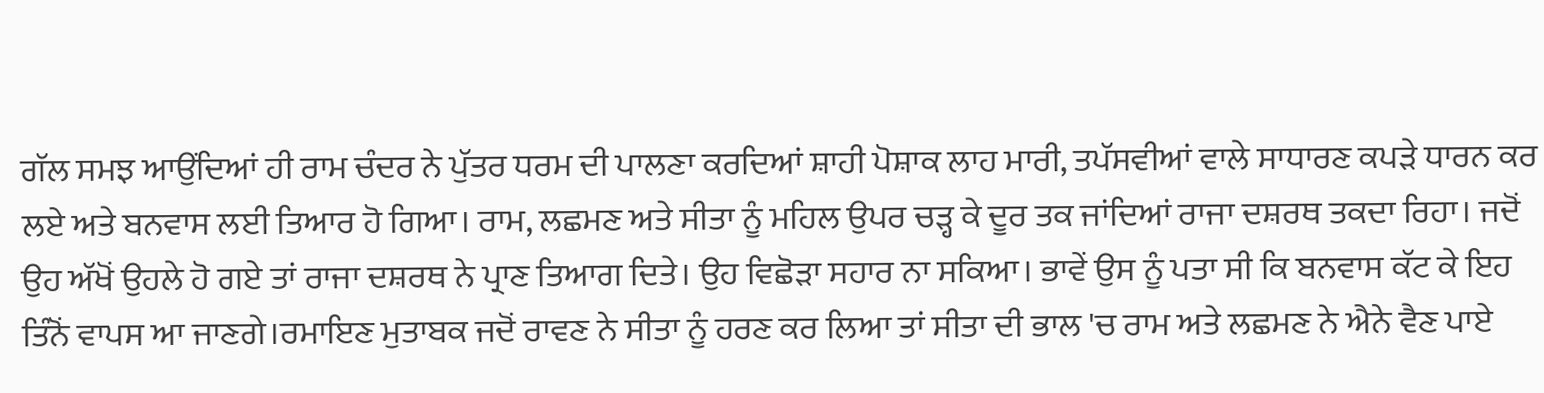ਗੱਲ ਸਮਝ ਆਉਂਦਿਆਂ ਹੀ ਰਾਮ ਚੰਦਰ ਨੇ ਪੁੱਤਰ ਧਰਮ ਦੀ ਪਾਲਣਾ ਕਰਦਿਆਂ ਸ਼ਾਹੀ ਪੋਸ਼ਾਕ ਲਾਹ ਮਾਰੀ, ਤਪੱਸਵੀਆਂ ਵਾਲੇ ਸਾਧਾਰਣ ਕਪੜੇ ਧਾਰਨ ਕਰ ਲਏ ਅਤੇ ਬਨਵਾਸ ਲਈ ਤਿਆਰ ਹੋ ਗਿਆ। ਰਾਮ, ਲਛਮਣ ਅਤੇ ਸੀਤਾ ਨੂੰ ਮਹਿਲ ਉਪਰ ਚੜ੍ਹ ਕੇ ਦੂਰ ਤਕ ਜਾਂਦਿਆਂ ਰਾਜਾ ਦਸ਼ਰਥ ਤਕਦਾ ਰਿਹਾ। ਜਦੋਂ ਉਹ ਅੱਖੋਂ ਉਹਲੇ ਹੋ ਗਏ ਤਾਂ ਰਾਜਾ ਦਸ਼ਰਥ ਨੇ ਪ੍ਰਾਣ ਤਿਆਗ ਦਿਤੇ। ਉਹ ਵਿਛੋੜਾ ਸਹਾਰ ਨਾ ਸਕਿਆ। ਭਾਵੇਂ ਉਸ ਨੂੰ ਪਤਾ ਸੀ ਕਿ ਬਨਵਾਸ ਕੱਟ ਕੇ ਇਹ ਤਿੰਨੋਂ ਵਾਪਸ ਆ ਜਾਣਗੇ।ਰਮਾਇਣ ਮੁਤਾਬਕ ਜਦੋਂ ਰਾਵਣ ਨੇ ਸੀਤਾ ਨੂੰ ਹਰਣ ਕਰ ਲਿਆ ਤਾਂ ਸੀਤਾ ਦੀ ਭਾਲ 'ਚ ਰਾਮ ਅਤੇ ਲਛਮਣ ਨੇ ਐਨੇ ਵੈਣ ਪਾਏ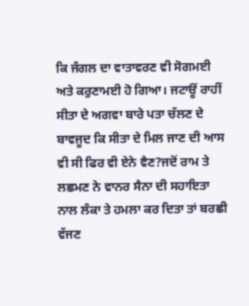ਕਿ ਜੰਗਲ ਦਾ ਵਾਤਾਵਰਣ ਵੀ ਸੋਗਮਈ ਅਤੇ ਕਰੁਣਾਮਈ ਹੋ ਗਿਆ। ਜਟਾਊਂ ਰਾਹੀਂ ਸੀਤਾ ਦੇ ਅਗਵਾ ਬਾਰੇ ਪਤਾ ਚੱਲਣ ਦੇ ਬਾਵਜੂਦ ਕਿ ਸੀਤਾ ਦੇ ਮਿਲ ਜਾਣ ਦੀ ਆਸ ਵੀ ਸੀ ਫਿਰ ਵੀ ਏਨੇ ਵੈਣ?ਜਦੋਂ ਰਾਮ ਤੇ ਲਛਮਣ ਨੇ ਵਾਨਰ ਸੈਨਾ ਦੀ ਸਹਾਇਤਾ ਨਾਲ ਲੰਕਾ ਤੇ ਹਮਲਾ ਕਰ ਦਿਤਾ ਤਾਂ ਬਰਛੀ ਵੱਜਣ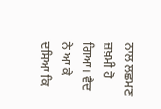ਨਾਲ ਲਛਮਣ ਜ਼ਖ਼ਮੀ ਹੋ ਗਿਆ। ਵੈਦ ਨੇ ਆ ਕੇ ਦਸਿਆ ਕਿ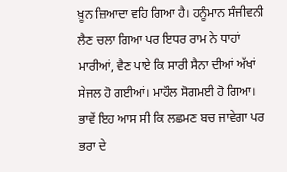ਖ਼ੂਨ ਜ਼ਿਆਦਾ ਵਹਿ ਗਿਆ ਹੈ। ਹਨੂੰਮਾਨ ਸੰਜੀਵਨੀ ਲੈਣ ਚਲਾ ਗਿਆ ਪਰ ਇਧਰ ਰਾਮ ਨੇ ਧਾਹਾਂ ਮਾਰੀਆਂ, ਵੈਣ ਪਾਏ ਕਿ ਸਾਰੀ ਸੈਨਾ ਦੀਆਂ ਅੱਖਾਂ ਸੇਜਲ ਹੋ ਗਈਆਂ। ਮਾਹੌਲ ਸੋਗਮਈ ਹੋ ਗਿਆ। ਭਾਵੇਂ ਇਹ ਆਸ ਸੀ ਕਿ ਲਛਮਣ ਬਚ ਜਾਵੇਗਾ ਪਰ ਭਰਾ ਦੇ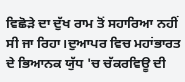ਵਿਛੋੜੇ ਦਾ ਦੁੱਖ ਰਾਮ ਤੋਂ ਸਹਾਰਿਆ ਨਹੀਂ ਸੀ ਜਾ ਰਿਹਾ।ਦੁਆਪਰ ਵਿਚ ਮਹਾਂਭਾਰਤ ਦੇ ਭਿਆਨਕ ਯੁੱਧ 'ਚ ਚੱਕਰਵਿਊ ਦੀ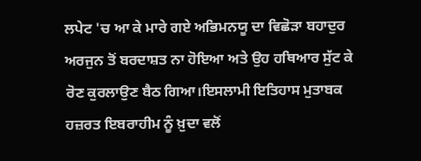ਲਪੇਟ 'ਚ ਆ ਕੇ ਮਾਰੇ ਗਏ ਅਭਿਮਨਯੂ ਦਾ ਵਿਛੋੜਾ ਬਹਾਦੁਰ ਅਰਜੁਨ ਤੋਂ ਬਰਦਾਸ਼ਤ ਨਾ ਹੋਇਆ ਅਤੇ ਉਹ ਹਥਿਆਰ ਸੁੱਟ ਕੇ ਰੋਣ ਕੁਰਲਾਉਣ ਬੈਠ ਗਿਆ।ਇਸਲਾਮੀ ਇਤਿਹਾਸ ਮੁਤਾਬਕ ਹਜ਼ਰਤ ਇਬਰਾਹੀਮ ਨੂੰ ਖ਼ੁਦਾ ਵਲੋਂ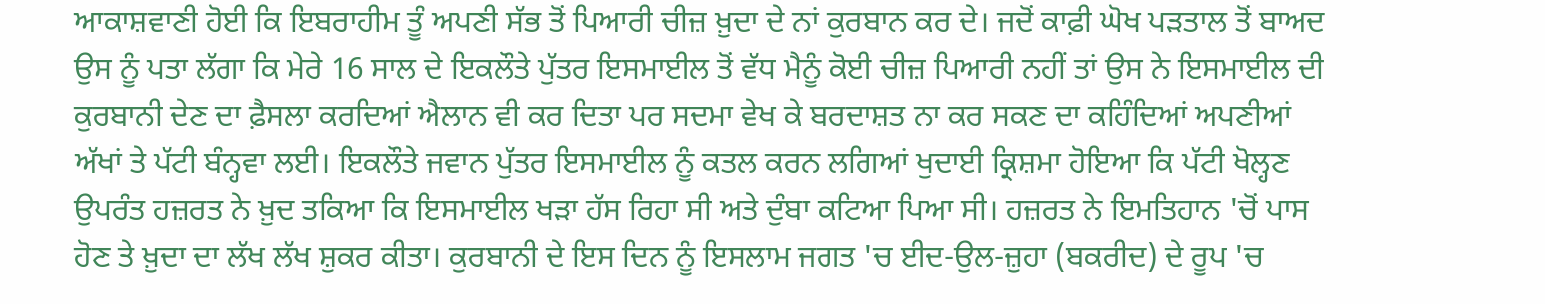ਆਕਾਸ਼ਵਾਣੀ ਹੋਈ ਕਿ ਇਬਰਾਹੀਮ ਤੂੰ ਅਪਣੀ ਸੱਭ ਤੋਂ ਪਿਆਰੀ ਚੀਜ਼ ਖ਼ੁਦਾ ਦੇ ਨਾਂ ਕੁਰਬਾਨ ਕਰ ਦੇ। ਜਦੋਂ ਕਾਫ਼ੀ ਘੋਖ ਪੜਤਾਲ ਤੋਂ ਬਾਅਦ ਉਸ ਨੂੰ ਪਤਾ ਲੱਗਾ ਕਿ ਮੇਰੇ 16 ਸਾਲ ਦੇ ਇਕਲੌਤੇ ਪੁੱਤਰ ਇਸਮਾਈਲ ਤੋਂ ਵੱਧ ਮੈਨੂੰ ਕੋਈ ਚੀਜ਼ ਪਿਆਰੀ ਨਹੀਂ ਤਾਂ ਉਸ ਨੇ ਇਸਮਾਈਲ ਦੀ ਕੁਰਬਾਨੀ ਦੇਣ ਦਾ ਫ਼ੈਸਲਾ ਕਰਦਿਆਂ ਐਲਾਨ ਵੀ ਕਰ ਦਿਤਾ ਪਰ ਸਦਮਾ ਵੇਖ ਕੇ ਬਰਦਾਸ਼ਤ ਨਾ ਕਰ ਸਕਣ ਦਾ ਕਹਿੰਦਿਆਂ ਅਪਣੀਆਂ ਅੱਖਾਂ ਤੇ ਪੱਟੀ ਬੰਨ੍ਹਵਾ ਲਈ। ਇਕਲੌਤੇ ਜਵਾਨ ਪੁੱਤਰ ਇਸਮਾਈਲ ਨੂੰ ਕਤਲ ਕਰਨ ਲਗਿਆਂ ਖੁਦਾਈ ਕ੍ਰਿਸ਼ਮਾ ਹੋਇਆ ਕਿ ਪੱਟੀ ਖੋਲ੍ਹਣ ਉਪਰੰਤ ਹਜ਼ਰਤ ਨੇ ਖ਼ੁਦ ਤਕਿਆ ਕਿ ਇਸਮਾਈਲ ਖੜਾ ਹੱਸ ਰਿਹਾ ਸੀ ਅਤੇ ਦੁੰਬਾ ਕਟਿਆ ਪਿਆ ਸੀ। ਹਜ਼ਰਤ ਨੇ ਇਮਤਿਹਾਨ 'ਚੋਂ ਪਾਸ ਹੋਣ ਤੇ ਖ਼ੁਦਾ ਦਾ ਲੱਖ ਲੱਖ ਸ਼ੁਕਰ ਕੀਤਾ। ਕੁਰਬਾਨੀ ਦੇ ਇਸ ਦਿਨ ਨੂੰ ਇਸਲਾਮ ਜਗਤ 'ਚ ਈਦ-ਉਲ-ਜ਼ੁਹਾ (ਬਕਰੀਦ) ਦੇ ਰੂਪ 'ਚ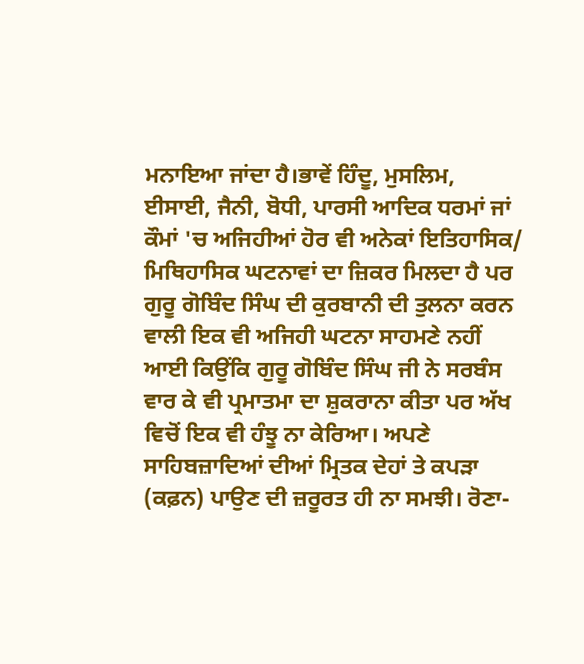ਮਨਾਇਆ ਜਾਂਦਾ ਹੈ।ਭਾਵੇਂ ਹਿੰਦੂ, ਮੁਸਲਿਮ, ਈਸਾਈ, ਜੈਨੀ, ਬੋਧੀ, ਪਾਰਸੀ ਆਦਿਕ ਧਰਮਾਂ ਜਾਂ ਕੌਮਾਂ 'ਚ ਅਜਿਹੀਆਂ ਹੋਰ ਵੀ ਅਨੇਕਾਂ ਇਤਿਹਾਸਿਕ/ ਮਿਥਿਹਾਸਿਕ ਘਟਨਾਵਾਂ ਦਾ ਜ਼ਿਕਰ ਮਿਲਦਾ ਹੈ ਪਰ ਗੁਰੂ ਗੋਬਿੰਦ ਸਿੰਘ ਦੀ ਕੁਰਬਾਨੀ ਦੀ ਤੁਲਨਾ ਕਰਨ ਵਾਲੀ ਇਕ ਵੀ ਅਜਿਹੀ ਘਟਨਾ ਸਾਹਮਣੇ ਨਹੀਂ ਆਈ ਕਿਉਂਕਿ ਗੁਰੂ ਗੋਬਿੰਦ ਸਿੰਘ ਜੀ ਨੇ ਸਰਬੰਸ ਵਾਰ ਕੇ ਵੀ ਪ੍ਰਮਾਤਮਾ ਦਾ ਸ਼ੁਕਰਾਨਾ ਕੀਤਾ ਪਰ ਅੱਖ ਵਿਚੋਂ ਇਕ ਵੀ ਹੰਝੂ ਨਾ ਕੇਰਿਆ। ਅਪਣੇ ਸਾਹਿਬਜ਼ਾਦਿਆਂ ਦੀਆਂ ਮ੍ਰਿਤਕ ਦੇਹਾਂ ਤੇ ਕਪੜਾ (ਕਫ਼ਨ) ਪਾਉਣ ਦੀ ਜ਼ਰੂਰਤ ਹੀ ਨਾ ਸਮਝੀ। ਰੋਣਾ-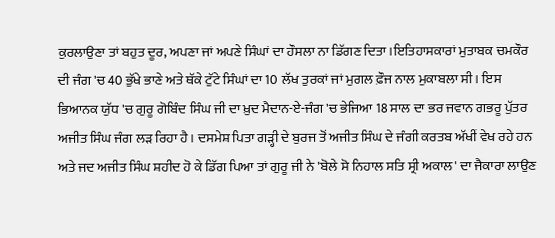ਕੁਰਲਾਉਣਾ ਤਾਂ ਬਹੁਤ ਦੂਰ, ਅਪਣਾ ਜਾਂ ਅਪਣੇ ਸਿੰਘਾਂ ਦਾ ਹੌਸਲਾ ਨਾ ਡਿੱਗਣ ਦਿਤਾ।ਇਤਿਹਾਸਕਾਰਾਂ ਮੁਤਾਬਕ ਚਮਕੌਰ ਦੀ ਜੰਗ 'ਚ 40 ਭੁੱਖੇ ਭਾਣੇ ਅਤੇ ਥੱਕੇ ਟੁੱਟੇ ਸਿੰਘਾਂ ਦਾ 10 ਲੱਖ ਤੁਰਕਾਂ ਜਾਂ ਮੁਗਲ ਫ਼ੌਜ ਨਾਲ ਮੁਕਾਬਲਾ ਸੀ। ਇਸ ਭਿਆਨਕ ਯੁੱਧ 'ਚ ਗੁਰੂ ਗੋਬਿੰਦ ਸਿੰਘ ਜੀ ਦਾ ਖ਼ੁਦ ਮੈਦਾਨ-ਏ-ਜੰਗ 'ਚ ਭੇਜਿਆ 18 ਸਾਲ ਦਾ ਭਰ ਜਵਾਨ ਗਭਰੂ ਪੁੱਤਰ ਅਜੀਤ ਸਿੰਘ ਜੰਗ ਲੜ ਰਿਹਾ ਹੈ। ਦਸਮੇਸ਼ ਪਿਤਾ ਗੜ੍ਹੀ ਦੇ ਬੁਰਜ ਤੋਂ ਅਜੀਤ ਸਿੰਘ ਦੇ ਜੰਗੀ ਕਰਤਬ ਅੱਖੀਂ ਵੇਖ ਰਹੇ ਹਨ ਅਤੇ ਜਦ ਅਜੀਤ ਸਿੰਘ ਸ਼ਹੀਦ ਹੋ ਕੇ ਡਿੱਗ ਪਿਆ ਤਾਂ ਗੁਰੂ ਜੀ ਨੇ 'ਬੋਲੇ ਸੋ ਨਿਹਾਲ ਸਤਿ ਸ੍ਰੀ ਅਕਾਲ' ਦਾ ਜੈਕਾਰਾ ਲਾਉਣ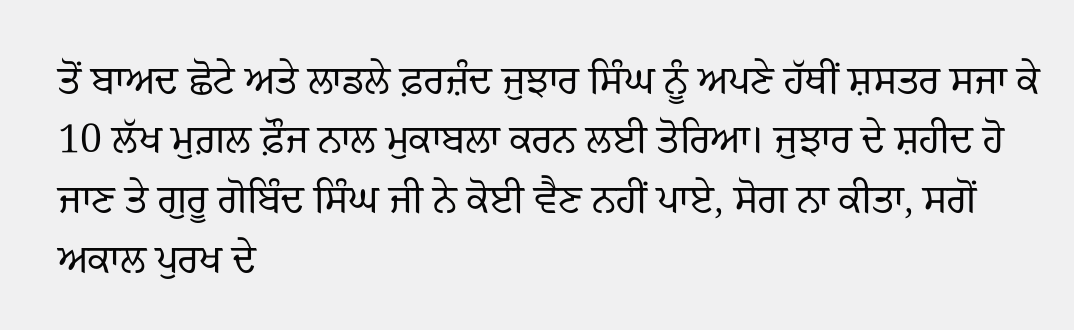ਤੋਂ ਬਾਅਦ ਛੋਟੇ ਅਤੇ ਲਾਡਲੇ ਫ਼ਰਜ਼ੰਦ ਜੁਝਾਰ ਸਿੰਘ ਨੂੰ ਅਪਣੇ ਹੱਥੀਂ ਸ਼ਸਤਰ ਸਜਾ ਕੇ 10 ਲੱਖ ਮੁਗ਼ਲ ਫ਼ੌਜ ਨਾਲ ਮੁਕਾਬਲਾ ਕਰਨ ਲਈ ਤੋਰਿਆ। ਜੁਝਾਰ ਦੇ ਸ਼ਹੀਦ ਹੋ ਜਾਣ ਤੇ ਗੁਰੂ ਗੋਬਿੰਦ ਸਿੰਘ ਜੀ ਨੇ ਕੋਈ ਵੈਣ ਨਹੀਂ ਪਾਏ, ਸੋਗ ਨਾ ਕੀਤਾ, ਸਗੋਂ ਅਕਾਲ ਪੁਰਖ ਦੇ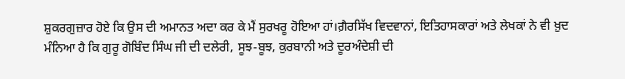ਸ਼ੁਕਰਗੁਜ਼ਾਰ ਹੋਏ ਕਿ ਉਸ ਦੀ ਅਮਾਨਤ ਅਦਾ ਕਰ ਕੇ ਮੈਂ ਸੁਰਖਰੂ ਹੋਇਆ ਹਾਂ।ਗ਼ੈਰਸਿੱਖ ਵਿਦਵਾਨਾਂ, ਇਤਿਹਾਸਕਾਰਾਂ ਅਤੇ ਲੇਖਕਾਂ ਨੇ ਵੀ ਖ਼ੁਦ ਮੰਨਿਆ ਹੈ ਕਿ ਗੁਰੂ ਗੋਬਿੰਦ ਸਿੰਘ ਜੀ ਦੀ ਦਲੇਰੀ, ਸੂਝ-ਬੂਝ, ਕੁਰਬਾਨੀ ਅਤੇ ਦੂਰਅੰਦੇਸ਼ੀ ਦੀ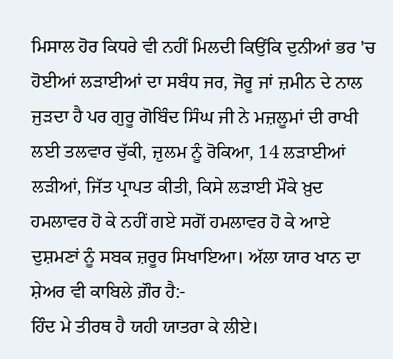ਮਿਸਾਲ ਹੋਰ ਕਿਧਰੇ ਵੀ ਨਹੀਂ ਮਿਲਦੀ ਕਿਉਂਕਿ ਦੁਨੀਆਂ ਭਰ 'ਚ ਹੋਈਆਂ ਲੜਾਈਆਂ ਦਾ ਸਬੰਧ ਜਰ, ਜੋਰੂ ਜਾਂ ਜ਼ਮੀਨ ਦੇ ਨਾਲ ਜੁੜਦਾ ਹੈ ਪਰ ਗੁਰੂ ਗੋਬਿੰਦ ਸਿੰਘ ਜੀ ਨੇ ਮਜ਼ਲੂਮਾਂ ਦੀ ਰਾਖੀ ਲਈ ਤਲਵਾਰ ਚੁੱਕੀ, ਜ਼ੁਲਮ ਨੂੰ ਰੋਕਿਆ, 14 ਲੜਾਈਆਂ ਲੜੀਆਂ, ਜਿੱਤ ਪ੍ਰਾਪਤ ਕੀਤੀ, ਕਿਸੇ ਲੜਾਈ ਮੌਕੇ ਖ਼ੁਦ ਹਮਲਾਵਰ ਹੋ ਕੇ ਨਹੀਂ ਗਏ ਸਗੋਂ ਹਮਲਾਵਰ ਹੋ ਕੇ ਆਏ ਦੁਸ਼ਮਣਾਂ ਨੂੰ ਸਬਕ ਜ਼ਰੂਰ ਸਿਖਾਇਆ। ਅੱਲਾ ਯਾਰ ਖਾਨ ਦਾ ਸ਼ੇਅਰ ਵੀ ਕਾਬਿਲੇ ਗ਼ੌਰ ਹੈ:-
ਹਿੰਦ ਮੇ ਤੀਰਥ ਹੈ ਯਹੀ ਯਾਤਰਾ ਕੇ ਲੀਏ।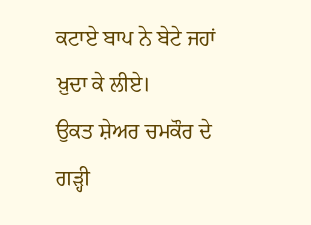ਕਟਾਏ ਬਾਪ ਨੇ ਬੇਟੇ ਜਹਾਂ ਖ਼ੁਦਾ ਕੇ ਲੀਏ।
ਉਕਤ ਸ਼ੇਅਰ ਚਮਕੌਰ ਦੇ ਗੜ੍ਹੀ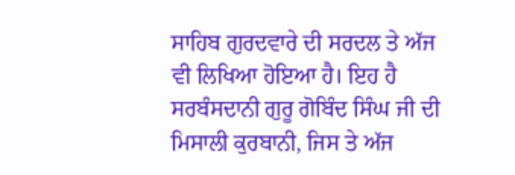ਸਾਹਿਬ ਗੁਰਦਵਾਰੇ ਦੀ ਸਰਦਲ ਤੇ ਅੱਜ ਵੀ ਲਿਖਿਆ ਹੋਇਆ ਹੈ। ਇਹ ਹੈ ਸਰਬੰਸਦਾਨੀ ਗੁਰੂ ਗੋਬਿੰਦ ਸਿੰਘ ਜੀ ਦੀ ਮਿਸਾਲੀ ਕੁਰਬਾਨੀ, ਜਿਸ ਤੇ ਅੱਜ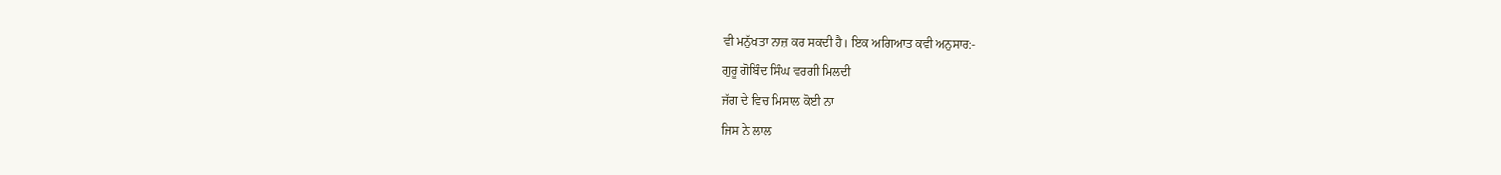ਵੀ ਮਨੁੱਖਤਾ ਨਾਜ਼ ਕਰ ਸਕਦੀ ਹੈ। ਇਕ ਅਗਿਆਤ ਕਵੀ ਅਨੁਸਾਰ:-
ਗੁਰੂ ਗੋਬਿੰਦ ਸਿੰਘ ਵਰਗੀ ਮਿਲਦੀ
ਜੱਗ ਦੇ ਵਿਚ ਮਿਸਾਲ ਕੋਈ ਨਾ
ਜਿਸ ਨੇ ਲਾਲ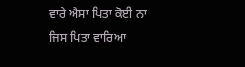ਵਾਰੇ ਐਸਾ ਪਿਤਾ ਕੋਈ ਨਾ
ਜਿਸ ਪਿਤਾ ਵਾਰਿਆ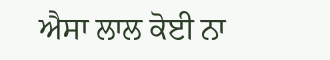ਐਸਾ ਲਾਲ ਕੋਈ ਨਾ